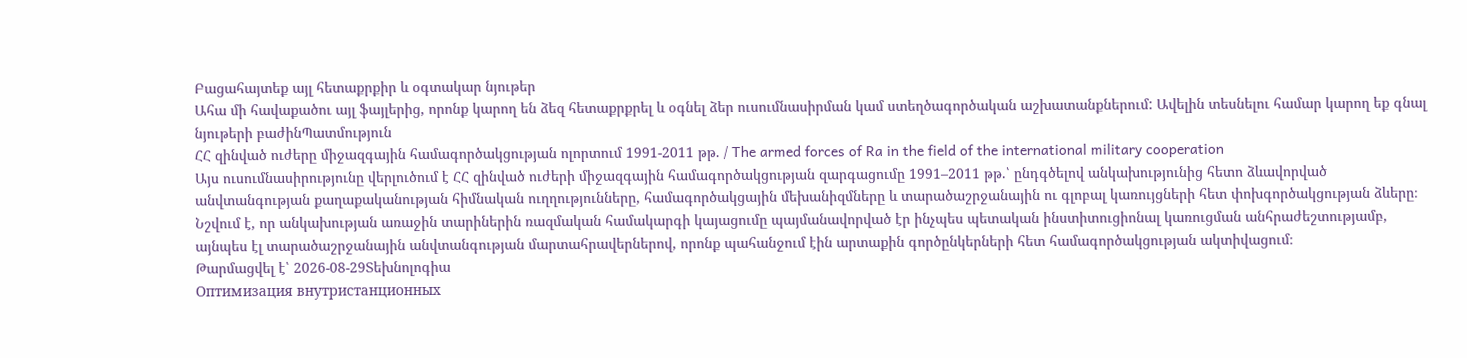Բացահայտեք այլ հետաքրքիր և օգտակար նյութեր
Ահա մի հավաքածու այլ ֆայլերից, որոնք կարող են ձեզ հետաքրքրել և օգնել ձեր ուսումնասիրման կամ ստեղծագործական աշխատանքներում: Ավելին տեսնելու համար կարող եք գնալ նյութերի բաժինՊատմություն
ՀՀ զինված ուժերը միջազգային համագործակցության ոլորտում 1991-2011 թթ. / The armed forces of Ra in the field of the international military cooperation
Այս ուսումնասիրությունը վերլուծում է ՀՀ զինված ուժերի միջազգային համագործակցության զարգացումը 1991–2011 թթ.՝ ընդգծելով անկախությունից հետո ձևավորված անվտանգության քաղաքականության հիմնական ուղղությունները, համագործակցային մեխանիզմները և տարածաշրջանային ու գլոբալ կառույցների հետ փոխգործակցության ձևերը։ Նշվում է, որ անկախության առաջին տարիներին ռազմական համակարգի կայացումը պայմանավորված էր ինչպես պետական ինստիտուցիոնալ կառուցման անհրաժեշտությամբ, այնպես էլ տարածաշրջանային անվտանգության մարտահրավերներով, որոնք պահանջում էին արտաքին գործընկերների հետ համագործակցության ակտիվացում։
Թարմացվել է՝ 2026-08-29Տեխնոլոգիա
Оптимизация внутристанционных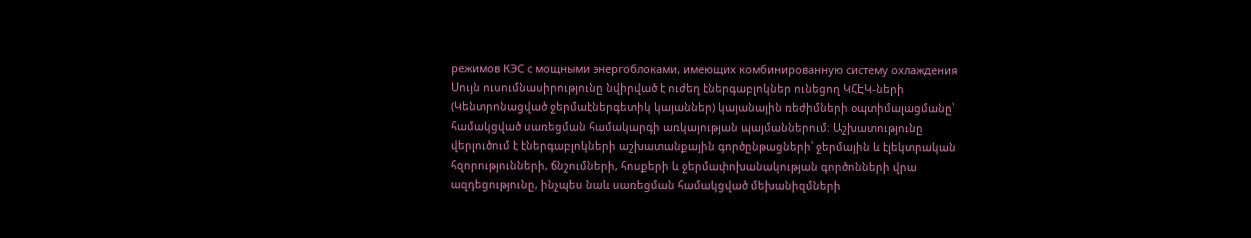режимов КЭС с мощными энергоблоками, имеющих комбинированную систему охлаждения
Սույն ուսումնասիրությունը նվիրված է ուժեղ էներգաբլոկներ ունեցող ԿՀԷԿ-ների (Կենտրոնացված ջերմաէներգետիկ կայաններ) կայանային ռեժիմների օպտիմալացմանը՝ համակցված սառեցման համակարգի առկայության պայմաններում։ Աշխատությունը վերլուծում է էներգաբլոկների աշխատանքային գործընթացների՝ ջերմային և էլեկտրական հզորությունների, ճնշումների, հոսքերի և ջերմափոխանակության գործոնների վրա ազդեցությունը, ինչպես նաև սառեցման համակցված մեխանիզմների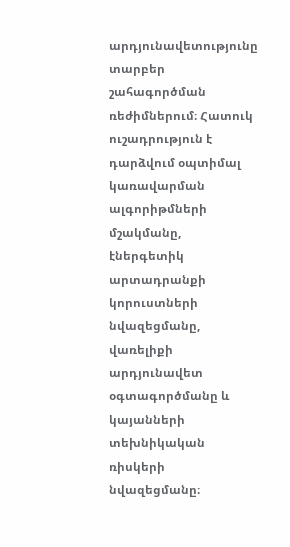արդյունավետությունը տարբեր շահագործման ռեժիմներում։ Հատուկ ուշադրություն է դարձվում օպտիմալ կառավարման ալգորիթմների մշակմանը, էներգետիկ արտադրանքի կորուստների նվազեցմանը, վառելիքի արդյունավետ օգտագործմանը և կայանների տեխնիկական ռիսկերի նվազեցմանը։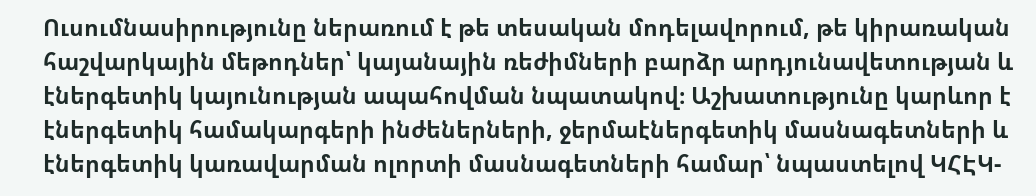Ուսումնասիրությունը ներառում է թե տեսական մոդելավորում, թե կիրառական հաշվարկային մեթոդներ՝ կայանային ռեժիմների բարձր արդյունավետության և էներգետիկ կայունության ապահովման նպատակով։ Աշխատությունը կարևոր է էներգետիկ համակարգերի ինժեներների, ջերմաէներգետիկ մասնագետների և էներգետիկ կառավարման ոլորտի մասնագետների համար՝ նպաստելով ԿՀԷԿ-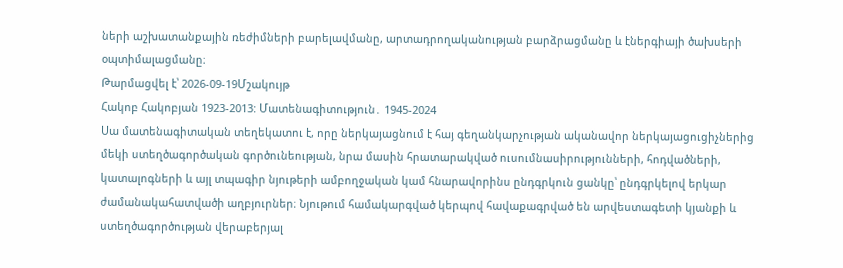ների աշխատանքային ռեժիմների բարելավմանը, արտադրողականության բարձրացմանը և էներգիայի ծախսերի օպտիմալացմանը։
Թարմացվել է՝ 2026-09-19Մշակույթ
Հակոբ Հակոբյան 1923-2013: Մատենագիտություն․ 1945-2024
Սա մատենագիտական տեղեկատու է, որը ներկայացնում է հայ գեղանկարչության ականավոր ներկայացուցիչներից մեկի ստեղծագործական գործունեության, նրա մասին հրատարակված ուսումնասիրությունների, հոդվածների, կատալոգների և այլ տպագիր նյութերի ամբողջական կամ հնարավորինս ընդգրկուն ցանկը՝ ընդգրկելով երկար ժամանակահատվածի աղբյուրներ։ Նյութում համակարգված կերպով հավաքագրված են արվեստագետի կյանքի և ստեղծագործության վերաբերյալ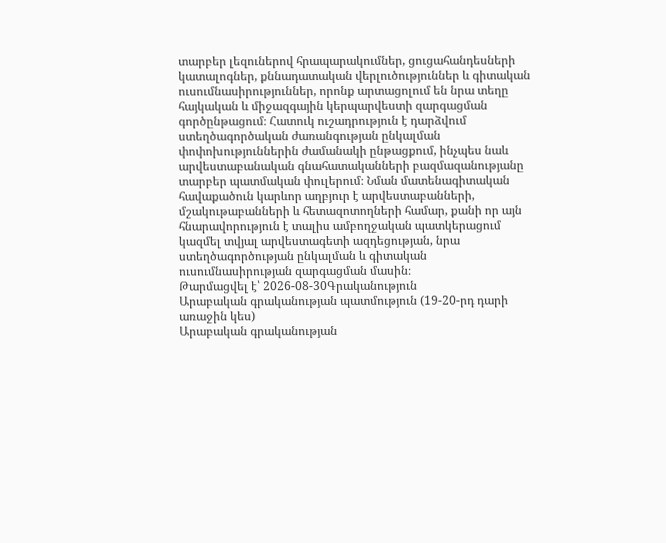տարբեր լեզուներով հրապարակումներ, ցուցահանդեսների կատալոգներ, քննադատական վերլուծություններ և գիտական ուսումնասիրություններ, որոնք արտացոլում են նրա տեղը հայկական և միջազգային կերպարվեստի զարգացման գործընթացում։ Հատուկ ուշադրություն է դարձվում ստեղծագործական ժառանգության ընկալման փոփոխություններին ժամանակի ընթացքում, ինչպես նաև արվեստաբանական գնահատականների բազմազանությանը տարբեր պատմական փուլերում։ Նման մատենագիտական հավաքածուն կարևոր աղբյուր է արվեստաբանների, մշակութաբանների և հետազոտողների համար, քանի որ այն հնարավորություն է տալիս ամբողջական պատկերացում կազմել տվյալ արվեստագետի ազդեցության, նրա ստեղծագործության ընկալման և գիտական ուսումնասիրության զարգացման մասին։
Թարմացվել է՝ 2026-08-30Գրականություն
Արաբական գրականության պատմություն (19-20-րդ դարի առաջին կես)
Արաբական գրականության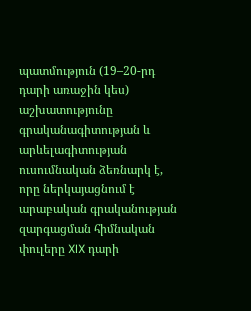պատմություն (19–20-րդ դարի առաջին կես) աշխատությունը գրականագիտության և արևելագիտության ուսումնական ձեռնարկ է, որը ներկայացնում է արաբական գրականության զարգացման հիմնական փուլերը XIX դարի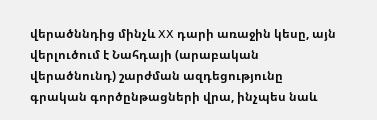վերածննդից մինչև XX դարի առաջին կեսը, այն վերլուծում է Նահդայի (արաբական վերածնունդ) շարժման ազդեցությունը գրական գործընթացների վրա, ինչպես նաև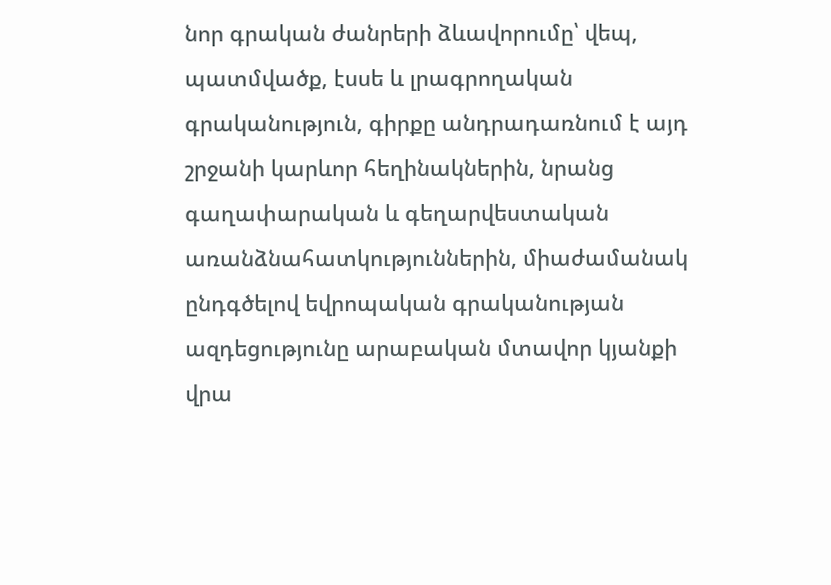նոր գրական ժանրերի ձևավորումը՝ վեպ, պատմվածք, էսսե և լրագրողական գրականություն, գիրքը անդրադառնում է այդ շրջանի կարևոր հեղինակներին, նրանց գաղափարական և գեղարվեստական առանձնահատկություններին, միաժամանակ ընդգծելով եվրոպական գրականության ազդեցությունը արաբական մտավոր կյանքի վրա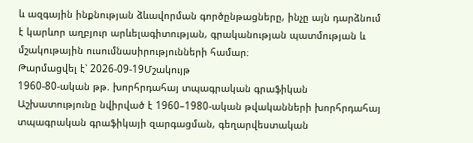և ազգային ինքնության ձևավորման գործընթացները, ինչը այն դարձնում է կարևոր աղբյուր արևելագիտության, գրականության պատմության և մշակութային ուսումնասիրությունների համար։
Թարմացվել է՝ 2026-09-19Մշակույթ
1960-80-ական թթ. խորհրդահայ տպագրական գրաֆիկան
Աշխատությունը նվիրված է 1960–1980-ական թվականների խորհրդահայ տպագրական գրաֆիկայի զարգացման, գեղարվեստական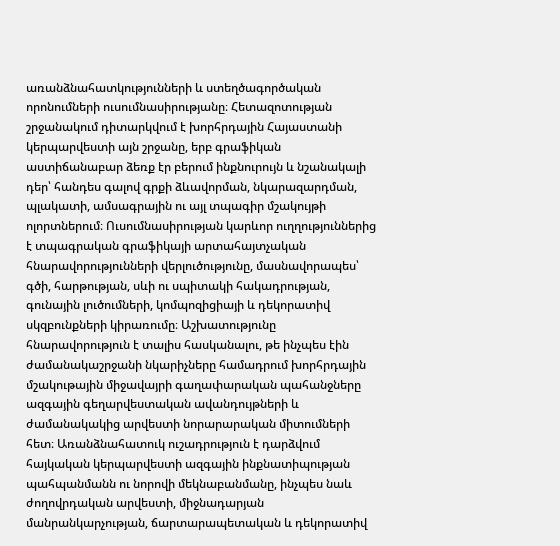առանձնահատկությունների և ստեղծագործական որոնումների ուսումնասիրությանը։ Հետազոտության շրջանակում դիտարկվում է խորհրդային Հայաստանի կերպարվեստի այն շրջանը, երբ գրաֆիկան աստիճանաբար ձեռք էր բերում ինքնուրույն և նշանակալի դեր՝ հանդես գալով գրքի ձևավորման, նկարազարդման, պլակատի, ամսագրային ու այլ տպագիր մշակույթի ոլորտներում։ Ուսումնասիրության կարևոր ուղղություններից է տպագրական գրաֆիկայի արտահայտչական հնարավորությունների վերլուծությունը, մասնավորապես՝ գծի, հարթության, սևի ու սպիտակի հակադրության, գունային լուծումների, կոմպոզիցիայի և դեկորատիվ սկզբունքների կիրառումը։ Աշխատությունը հնարավորություն է տալիս հասկանալու, թե ինչպես էին ժամանակաշրջանի նկարիչները համադրում խորհրդային մշակութային միջավայրի գաղափարական պահանջները ազգային գեղարվեստական ավանդույթների և ժամանակակից արվեստի նորարարական միտումների հետ։ Առանձնահատուկ ուշադրություն է դարձվում հայկական կերպարվեստի ազգային ինքնատիպության պահպանմանն ու նորովի մեկնաբանմանը, ինչպես նաև ժողովրդական արվեստի, միջնադարյան մանրանկարչության, ճարտարապետական և դեկորատիվ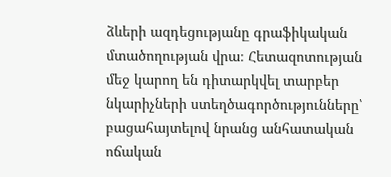ձևերի ազդեցությանը գրաֆիկական մտածողության վրա։ Հետազոտության մեջ կարող են դիտարկվել տարբեր նկարիչների ստեղծագործությունները՝ բացահայտելով նրանց անհատական ոճական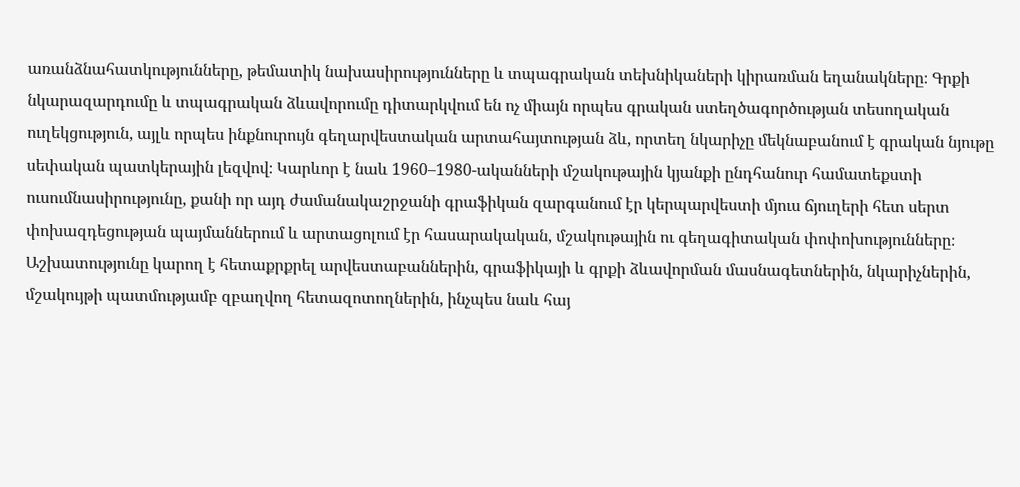առանձնահատկությունները, թեմատիկ նախասիրությունները և տպագրական տեխնիկաների կիրառման եղանակները։ Գրքի նկարազարդումը և տպագրական ձևավորումը դիտարկվում են ոչ միայն որպես գրական ստեղծագործության տեսողական ուղեկցություն, այլև որպես ինքնուրույն գեղարվեստական արտահայտության ձև, որտեղ նկարիչը մեկնաբանում է գրական նյութը սեփական պատկերային լեզվով։ Կարևոր է նաև 1960–1980-ականների մշակութային կյանքի ընդհանուր համատեքստի ուսումնասիրությունը, քանի որ այդ ժամանակաշրջանի գրաֆիկան զարգանում էր կերպարվեստի մյուս ճյուղերի հետ սերտ փոխազդեցության պայմաններում և արտացոլում էր հասարակական, մշակութային ու գեղագիտական փոփոխությունները։ Աշխատությունը կարող է հետաքրքրել արվեստաբաններին, գրաֆիկայի և գրքի ձևավորման մասնագետներին, նկարիչներին, մշակույթի պատմությամբ զբաղվող հետազոտողներին, ինչպես նաև հայ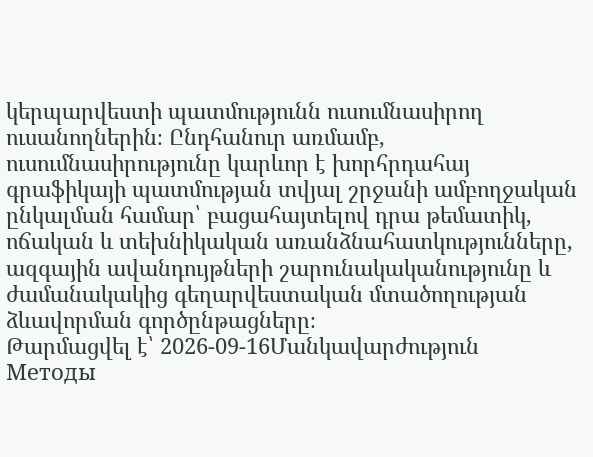կերպարվեստի պատմությունն ուսումնասիրող ուսանողներին։ Ընդհանուր առմամբ, ուսումնասիրությունը կարևոր է խորհրդահայ գրաֆիկայի պատմության տվյալ շրջանի ամբողջական ընկալման համար՝ բացահայտելով դրա թեմատիկ, ոճական և տեխնիկական առանձնահատկությունները, ազգային ավանդույթների շարունակականությունը և ժամանակակից գեղարվեստական մտածողության ձևավորման գործընթացները։
Թարմացվել է՝ 2026-09-16Մանկավարժություն
Методы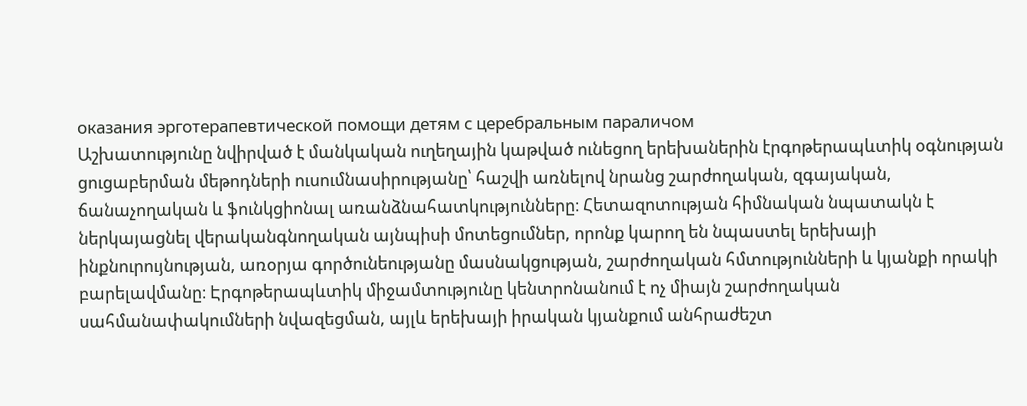оказания эрготерапевтической помощи детям с церебральным параличом
Աշխատությունը նվիրված է մանկական ուղեղային կաթված ունեցող երեխաներին էրգոթերապևտիկ օգնության ցուցաբերման մեթոդների ուսումնասիրությանը՝ հաշվի առնելով նրանց շարժողական, զգայական, ճանաչողական և ֆունկցիոնալ առանձնահատկությունները։ Հետազոտության հիմնական նպատակն է ներկայացնել վերականգնողական այնպիսի մոտեցումներ, որոնք կարող են նպաստել երեխայի ինքնուրույնության, առօրյա գործունեությանը մասնակցության, շարժողական հմտությունների և կյանքի որակի բարելավմանը։ Էրգոթերապևտիկ միջամտությունը կենտրոնանում է ոչ միայն շարժողական սահմանափակումների նվազեցման, այլև երեխայի իրական կյանքում անհրաժեշտ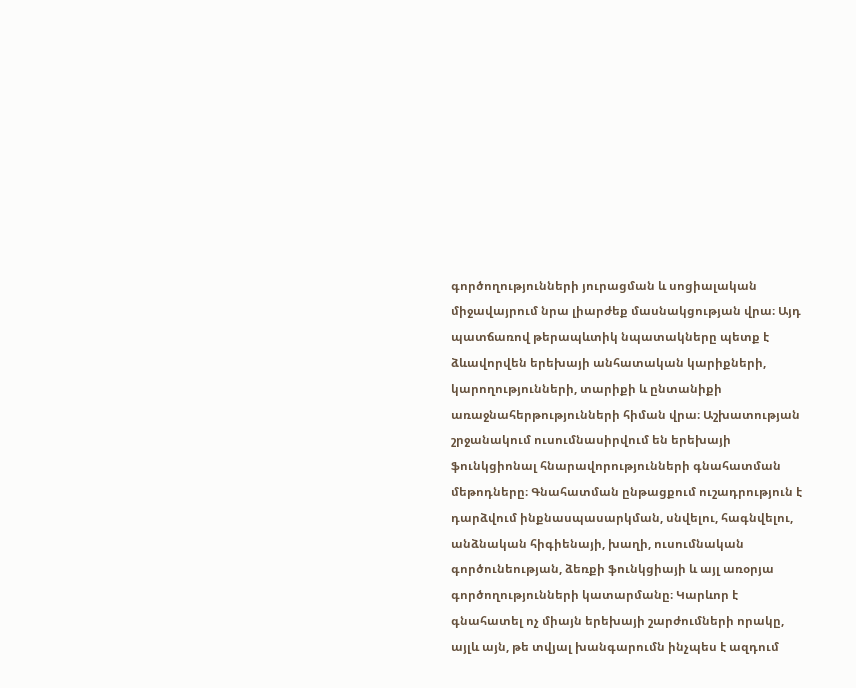գործողությունների յուրացման և սոցիալական միջավայրում նրա լիարժեք մասնակցության վրա։ Այդ պատճառով թերապևտիկ նպատակները պետք է ձևավորվեն երեխայի անհատական կարիքների, կարողությունների, տարիքի և ընտանիքի առաջնահերթությունների հիման վրա։ Աշխատության շրջանակում ուսումնասիրվում են երեխայի ֆունկցիոնալ հնարավորությունների գնահատման մեթոդները։ Գնահատման ընթացքում ուշադրություն է դարձվում ինքնասպասարկման, սնվելու, հագնվելու, անձնական հիգիենայի, խաղի, ուսումնական գործունեության, ձեռքի ֆունկցիայի և այլ առօրյա գործողությունների կատարմանը։ Կարևոր է գնահատել ոչ միայն երեխայի շարժումների որակը, այլև այն, թե տվյալ խանգարումն ինչպես է ազդում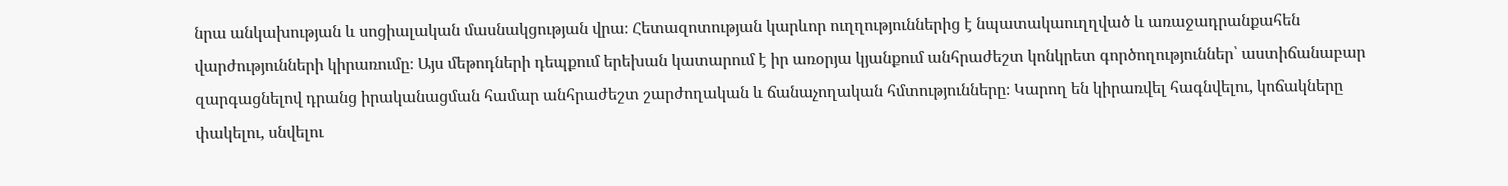նրա անկախության և սոցիալական մասնակցության վրա։ Հետազոտության կարևոր ուղղություններից է նպատակաուղղված և առաջադրանքահեն վարժությունների կիրառումը։ Այս մեթոդների դեպքում երեխան կատարում է իր առօրյա կյանքում անհրաժեշտ կոնկրետ գործողություններ՝ աստիճանաբար զարգացնելով դրանց իրականացման համար անհրաժեշտ շարժողական և ճանաչողական հմտությունները։ Կարող են կիրառվել հագնվելու, կոճակները փակելու, սնվելու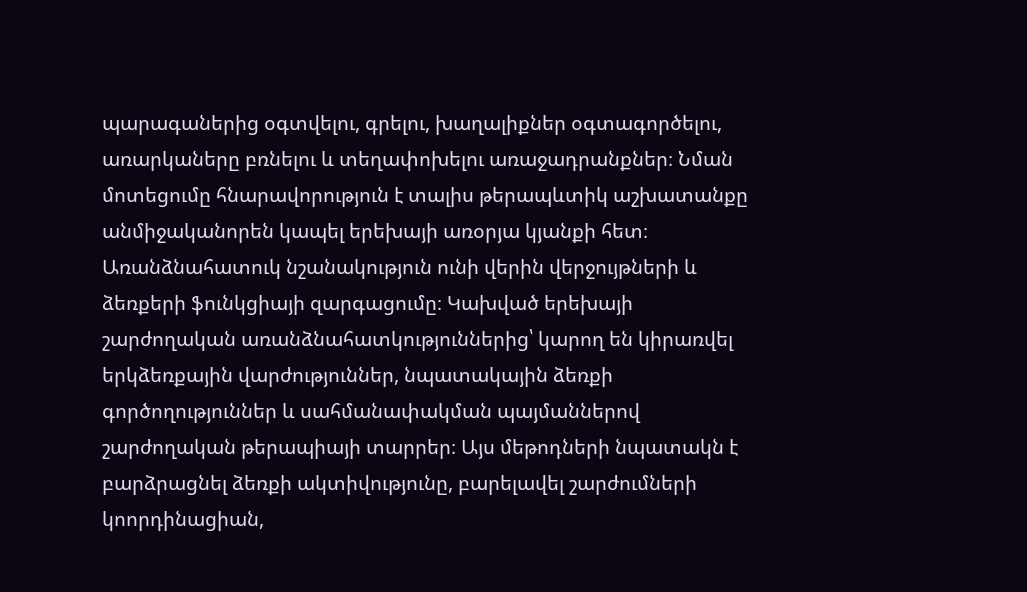պարագաներից օգտվելու, գրելու, խաղալիքներ օգտագործելու, առարկաները բռնելու և տեղափոխելու առաջադրանքներ։ Նման մոտեցումը հնարավորություն է տալիս թերապևտիկ աշխատանքը անմիջականորեն կապել երեխայի առօրյա կյանքի հետ։ Առանձնահատուկ նշանակություն ունի վերին վերջույթների և ձեռքերի ֆունկցիայի զարգացումը։ Կախված երեխայի շարժողական առանձնահատկություններից՝ կարող են կիրառվել երկձեռքային վարժություններ, նպատակային ձեռքի գործողություններ և սահմանափակման պայմաններով շարժողական թերապիայի տարրեր։ Այս մեթոդների նպատակն է բարձրացնել ձեռքի ակտիվությունը, բարելավել շարժումների կոորդինացիան,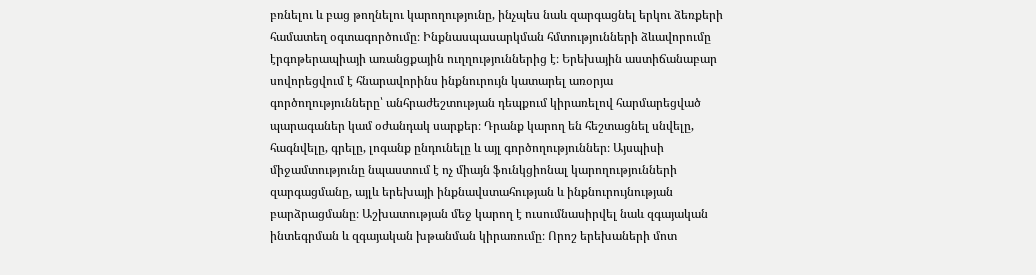բռնելու և բաց թողնելու կարողությունը, ինչպես նաև զարգացնել երկու ձեռքերի համատեղ օգտագործումը։ Ինքնասպասարկման հմտությունների ձևավորումը էրգոթերապիայի առանցքային ուղղություններից է։ Երեխային աստիճանաբար սովորեցվում է հնարավորինս ինքնուրույն կատարել առօրյա գործողությունները՝ անհրաժեշտության դեպքում կիրառելով հարմարեցված պարագաներ կամ օժանդակ սարքեր։ Դրանք կարող են հեշտացնել սնվելը, հագնվելը, գրելը, լոգանք ընդունելը և այլ գործողություններ։ Այսպիսի միջամտությունը նպաստում է ոչ միայն ֆունկցիոնալ կարողությունների զարգացմանը, այլև երեխայի ինքնավստահության և ինքնուրույնության բարձրացմանը։ Աշխատության մեջ կարող է ուսումնասիրվել նաև զգայական ինտեգրման և զգայական խթանման կիրառումը։ Որոշ երեխաների մոտ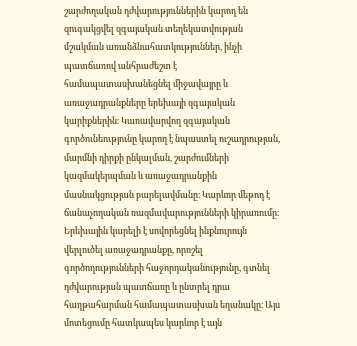շարժողական դժվարություններին կարող են զուգակցվել զգայական տեղեկատվության մշակման առանձնահատկություններ, ինչի պատճառով անհրաժեշտ է համապատասխանեցնել միջավայրը և առաջադրանքները երեխայի զգայական կարիքներին։ Կառավարվող զգայական գործունեությունը կարող է նպաստել ուշադրության, մարմնի դիրքի ընկալման, շարժումների կազմակերպման և առաջադրանքին մասնակցության բարելավմանը։ Կարևոր մեթոդ է ճանաչողական ռազմավարությունների կիրառումը։ Երեխային կարելի է սովորեցնել ինքնուրույն վերլուծել առաջադրանքը, որոշել գործողությունների հաջորդականությունը, գտնել դժվարության պատճառը և ընտրել դրա հաղթահարման համապատասխան եղանակը։ Այս մոտեցումը հատկապես կարևոր է այն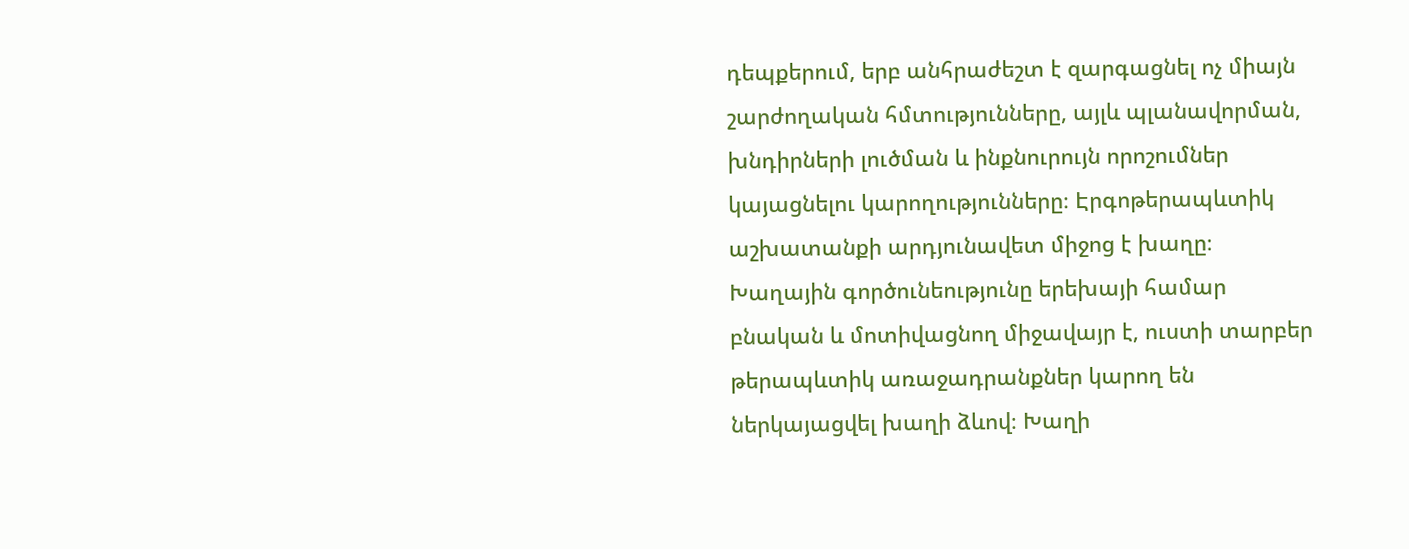դեպքերում, երբ անհրաժեշտ է զարգացնել ոչ միայն շարժողական հմտությունները, այլև պլանավորման, խնդիրների լուծման և ինքնուրույն որոշումներ կայացնելու կարողությունները։ Էրգոթերապևտիկ աշխատանքի արդյունավետ միջոց է խաղը։ Խաղային գործունեությունը երեխայի համար բնական և մոտիվացնող միջավայր է, ուստի տարբեր թերապևտիկ առաջադրանքներ կարող են ներկայացվել խաղի ձևով։ Խաղի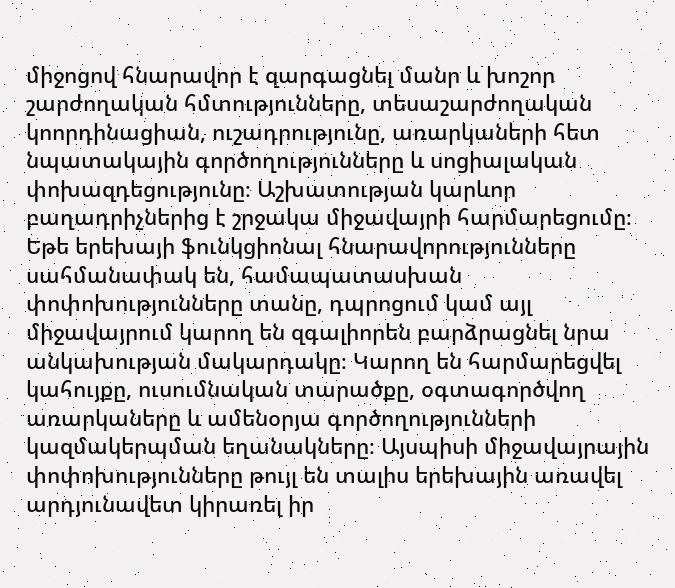միջոցով հնարավոր է զարգացնել մանր և խոշոր շարժողական հմտությունները, տեսաշարժողական կոորդինացիան, ուշադրությունը, առարկաների հետ նպատակային գործողությունները և սոցիալական փոխազդեցությունը։ Աշխատության կարևոր բաղադրիչներից է շրջակա միջավայրի հարմարեցումը։ Եթե երեխայի ֆունկցիոնալ հնարավորությունները սահմանափակ են, համապատասխան փոփոխությունները տանը, դպրոցում կամ այլ միջավայրում կարող են զգալիորեն բարձրացնել նրա անկախության մակարդակը։ Կարող են հարմարեցվել կահույքը, ուսումնական տարածքը, օգտագործվող առարկաները և ամենօրյա գործողությունների կազմակերպման եղանակները։ Այսպիսի միջավայրային փոփոխությունները թույլ են տալիս երեխային առավել արդյունավետ կիրառել իր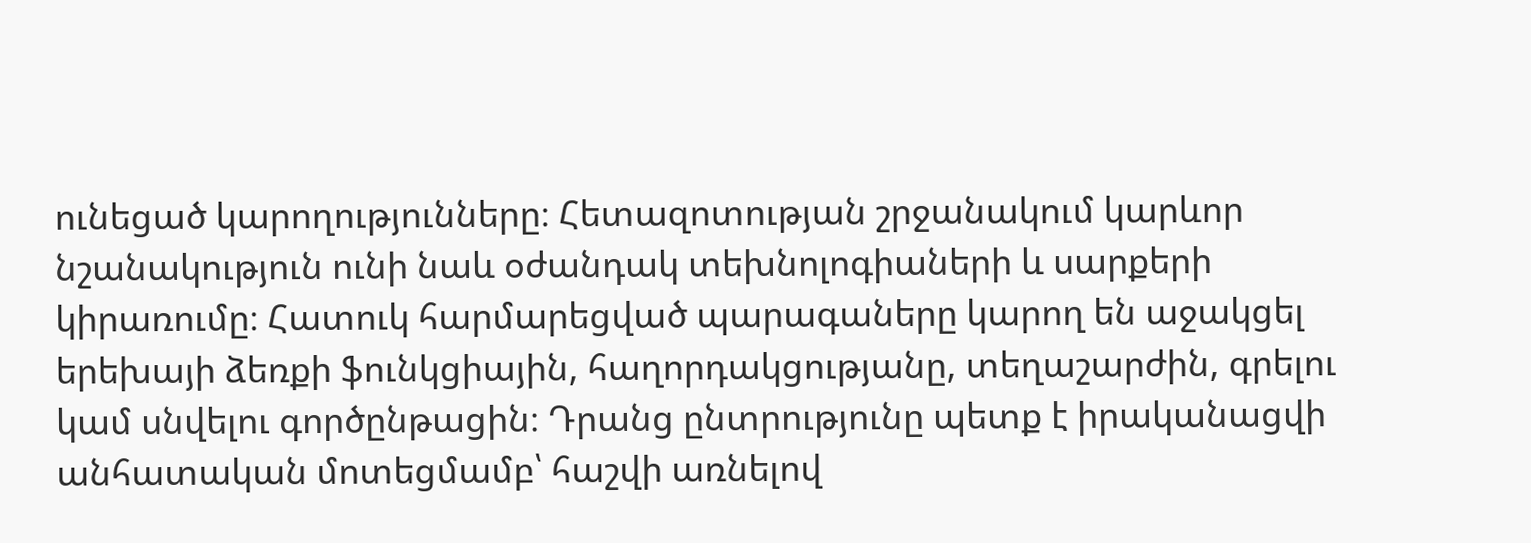ունեցած կարողությունները։ Հետազոտության շրջանակում կարևոր նշանակություն ունի նաև օժանդակ տեխնոլոգիաների և սարքերի կիրառումը։ Հատուկ հարմարեցված պարագաները կարող են աջակցել երեխայի ձեռքի ֆունկցիային, հաղորդակցությանը, տեղաշարժին, գրելու կամ սնվելու գործընթացին։ Դրանց ընտրությունը պետք է իրականացվի անհատական մոտեցմամբ՝ հաշվի առնելով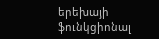երեխայի ֆունկցիոնալ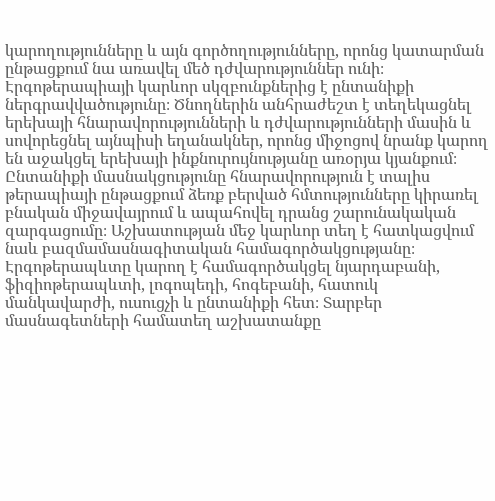կարողությունները և այն գործողությունները, որոնց կատարման ընթացքում նա առավել մեծ դժվարություններ ունի։ Էրգոթերապիայի կարևոր սկզբունքներից է ընտանիքի ներգրավվածությունը։ Ծնողներին անհրաժեշտ է տեղեկացնել երեխայի հնարավորությունների և դժվարությունների մասին և սովորեցնել այնպիսի եղանակներ, որոնց միջոցով նրանք կարող են աջակցել երեխայի ինքնուրույնությանը առօրյա կյանքում։ Ընտանիքի մասնակցությունը հնարավորություն է տալիս թերապիայի ընթացքում ձեռք բերված հմտությունները կիրառել բնական միջավայրում և ապահովել դրանց շարունակական զարգացումը։ Աշխատության մեջ կարևոր տեղ է հատկացվում նաև բազմամասնագիտական համագործակցությանը։ Էրգոթերապևտը կարող է համագործակցել նյարդաբանի, ֆիզիոթերապևտի, լոգոպեդի, հոգեբանի, հատուկ մանկավարժի, ուսուցչի և ընտանիքի հետ։ Տարբեր մասնագետների համատեղ աշխատանքը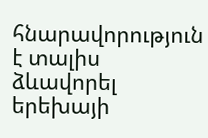հնարավորություն է տալիս ձևավորել երեխայի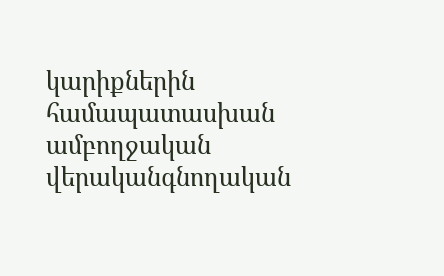կարիքներին համապատասխան ամբողջական վերականգնողական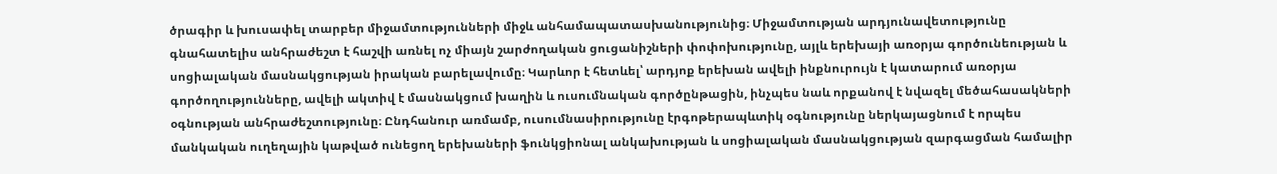ծրագիր և խուսափել տարբեր միջամտությունների միջև անհամապատասխանությունից։ Միջամտության արդյունավետությունը գնահատելիս անհրաժեշտ է հաշվի առնել ոչ միայն շարժողական ցուցանիշների փոփոխությունը, այլև երեխայի առօրյա գործունեության և սոցիալական մասնակցության իրական բարելավումը։ Կարևոր է հետևել՝ արդյոք երեխան ավելի ինքնուրույն է կատարում առօրյա գործողությունները, ավելի ակտիվ է մասնակցում խաղին և ուսումնական գործընթացին, ինչպես նաև որքանով է նվազել մեծահասակների օգնության անհրաժեշտությունը։ Ընդհանուր առմամբ, ուսումնասիրությունը էրգոթերապևտիկ օգնությունը ներկայացնում է որպես մանկական ուղեղային կաթված ունեցող երեխաների ֆունկցիոնալ անկախության և սոցիալական մասնակցության զարգացման համալիր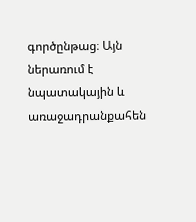գործընթաց։ Այն ներառում է նպատակային և առաջադրանքահեն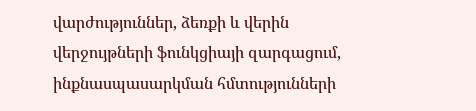վարժություններ, ձեռքի և վերին վերջույթների ֆունկցիայի զարգացում, ինքնասպասարկման հմտությունների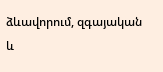ձևավորում, զգայական և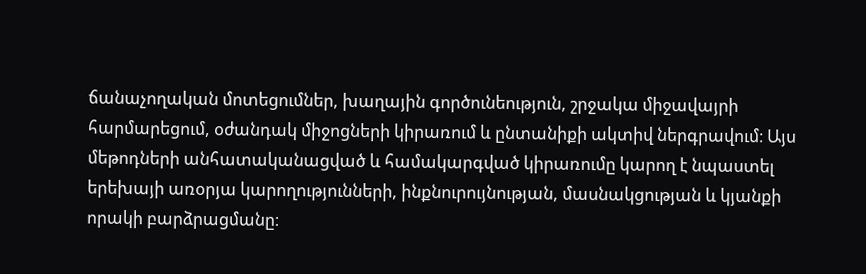ճանաչողական մոտեցումներ, խաղային գործունեություն, շրջակա միջավայրի հարմարեցում, օժանդակ միջոցների կիրառում և ընտանիքի ակտիվ ներգրավում։ Այս մեթոդների անհատականացված և համակարգված կիրառումը կարող է նպաստել երեխայի առօրյա կարողությունների, ինքնուրույնության, մասնակցության և կյանքի որակի բարձրացմանը։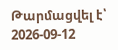Թարմացվել է՝ 2026-09-12